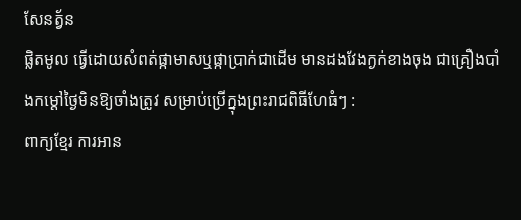សែនត្វ័ន
ផ្លិតមូល ធ្វើដោយសំពត់ផ្កាមាសឬផ្កាប្រាក់ជាដើម មានដងវែងក្ងក់ខាងចុង ជាគ្រឿងបាំងកម្ដៅថ្ងៃមិនឱ្យចាំងត្រូវ សម្រាប់ប្រើក្នុងព្រះរាជពិធីហែធំៗ :
ពាក្យខ្មែរ ការអាន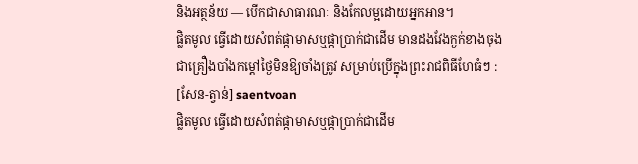និងអត្ថន័យ — បើកជាសាធារណៈ និងកែលម្អដោយអ្នកអាន។
ផ្លិតមូល ធ្វើដោយសំពត់ផ្កាមាសឬផ្កាប្រាក់ជាដើម មានដងវែងក្ងក់ខាងចុង ជាគ្រឿងបាំងកម្ដៅថ្ងៃមិនឱ្យចាំងត្រូវ សម្រាប់ប្រើក្នុងព្រះរាជពិធីហែធំៗ :
[សែន-ត្វាន់] saentvoan
ផ្លិតមូល ធ្វើដោយសំពត់ផ្កាមាសឬផ្កាប្រាក់ជាដើម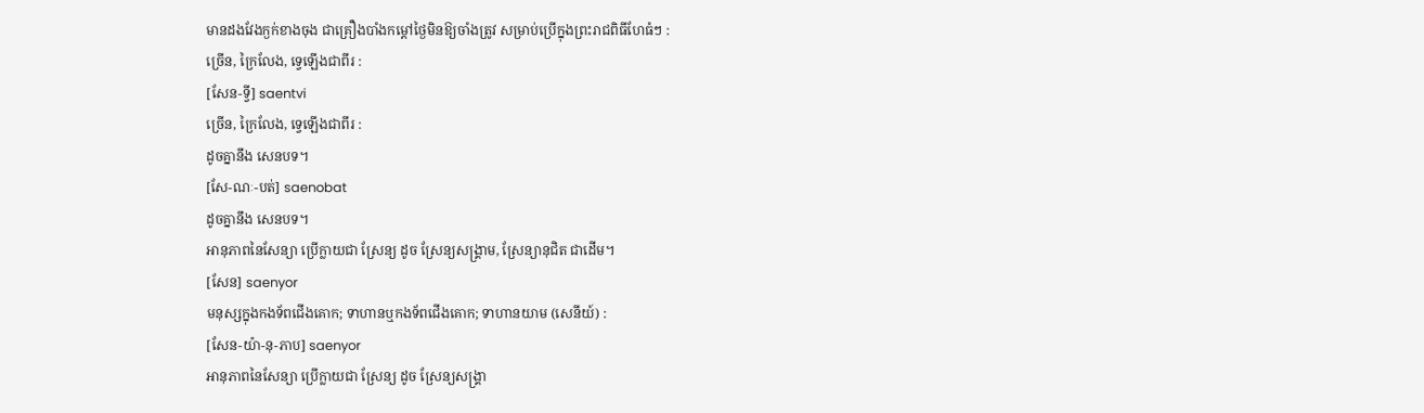មានដងវែងក្ងក់ខាងចុង ជាគ្រឿងបាំងកម្ដៅថ្ងៃមិនឱ្យចាំងត្រូវ សម្រាប់ប្រើក្នុងព្រះរាជពិធីហែធំៗ :
ច្រើន, ក្រៃលែង, ទ្វេឡើងជាពីរ :
[សែន-ទ្វី] saentvi
ច្រើន, ក្រៃលែង, ទ្វេឡើងជាពីរ :
ដូចគ្នានឹង សេនបទ។
[សែ-ណៈ-បត់] saenobat
ដូចគ្នានឹង សេនបទ។
អានុភាពនៃសែន្យា ប្រើក្លាយជា ស្រែន្យ ដូច ស្រែន្យសង្គ្រាម, ស្រែន្យានុជិត ជាដើម។
[សែន] saenyor
មនុស្សក្នុងកងទ័ពជើងគោក; ទាហានឬកងទ័ពជើងគោក; ទាហានយាម (សេនីយ៍) :
[សែន-យ៉ា-នុ-ភាប] saenyor
អានុភាពនៃសែន្យា ប្រើក្លាយជា ស្រែន្យ ដូច ស្រែន្យសង្គ្រា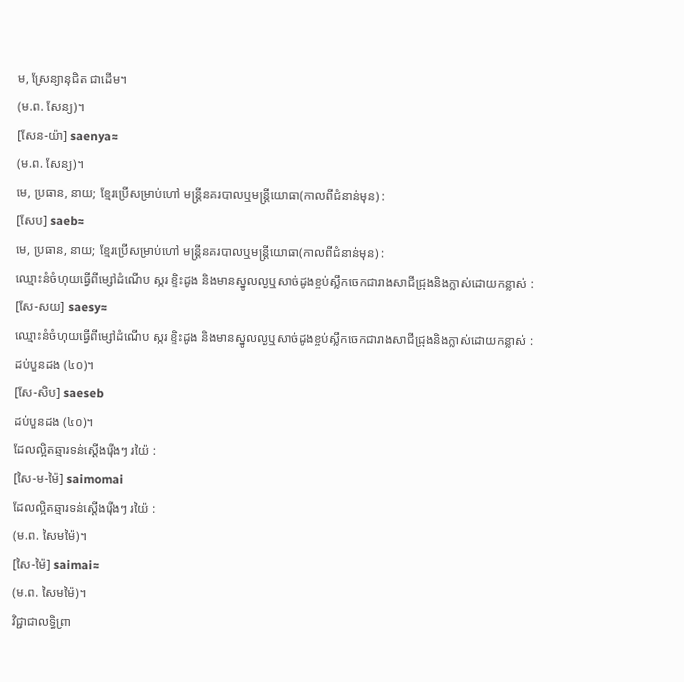ម, ស្រែន្យានុជិត ជាដើម។
(ម.ព. សែន្យ)។
[សែន-យ៉ា] saenya≈
(ម.ព. សែន្យ)។
មេ, ប្រធាន, នាយ; ខ្មែរប្រើសម្រាប់ហៅ មន្ត្រីនគរបាលឬមន្ត្រីយោធា(កាលពីជំនាន់មុន) :
[សែប] saeb≈
មេ, ប្រធាន, នាយ; ខ្មែរប្រើសម្រាប់ហៅ មន្ត្រីនគរបាលឬមន្ត្រីយោធា(កាលពីជំនាន់មុន) :
ឈ្មោះនំចំហុយធ្វើពីម្សៅដំណើប ស្ករ ខ្ទិះដូង និងមានស្នូលល្ងឬសាច់ដូងខ្ចប់ស្លឹកចេកជារាងសាជីជ្រុងនិងក្លាស់ដោយកន្លាស់ :
[សែ-សយ] saesy≈
ឈ្មោះនំចំហុយធ្វើពីម្សៅដំណើប ស្ករ ខ្ទិះដូង និងមានស្នូលល្ងឬសាច់ដូងខ្ចប់ស្លឹកចេកជារាងសាជីជ្រុងនិងក្លាស់ដោយកន្លាស់ :
ដប់បួនដង (៤០)។
[សែ-សិប] saeseb
ដប់បួនដង (៤០)។
ដែលល្អិតឆ្មារទន់ស្ដើងរ៉ើងៗ រយ៉ៃ :
[សៃ-ម-ម៉ៃ] saimomai
ដែលល្អិតឆ្មារទន់ស្ដើងរ៉ើងៗ រយ៉ៃ :
(ម.ព. សៃមម៉ៃ)។
[សៃ-ម៉ៃ] saimai≈
(ម.ព. សៃមម៉ៃ)។
វិជ្ជាជាលទ្ធិព្រា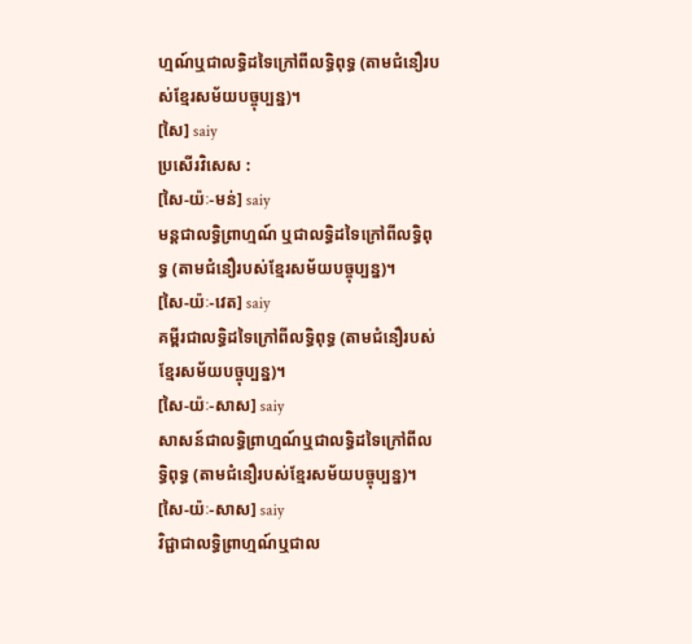ហ្មណ៍ឬជាលទ្ធិដទៃក្រៅពីលទ្ធិពុទ្ធ (តាមជំនឿរបស់ខ្មែរសម័យបច្ចុប្បន្ន)។
[សៃ] saiy
ប្រសើរវិសេស :
[សៃ-យ៉ៈ-មន់] saiy
មន្តជាលទ្ធិព្រាហ្មណ៍ ឬជាលទ្ធិដទៃក្រៅពីលទ្ធិពុទ្ធ (តាមជំនឿរបស់ខ្មែរសម័យបច្ចុប្បន្ន)។
[សៃ-យ៉ៈ-វេត] saiy
គម្ពីរជាលទ្ធិដទៃក្រៅពីលទ្ធិពុទ្ធ (តាមជំនឿរបស់ខ្មែរសម័យបច្ចុប្បន្ន)។
[សៃ-យ៉ៈ-សាស] saiy
សាសន៍ជាលទ្ធិព្រាហ្មណ៍ឬជាលទ្ធិដទៃក្រៅពីលទ្ធិពុទ្ធ (តាមជំនឿរបស់ខ្មែរសម័យបច្ចុប្បន្ន)។
[សៃ-យ៉ៈ-សាស] saiy
វិជ្ជាជាលទ្ធិព្រាហ្មណ៍ឬជាល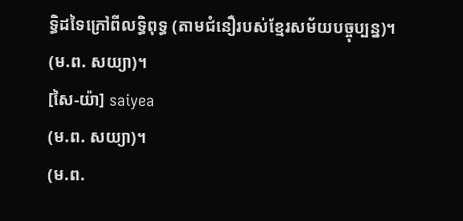ទ្ធិដទៃក្រៅពីលទ្ធិពុទ្ធ (តាមជំនឿរបស់ខ្មែរសម័យបច្ចុប្បន្ន)។
(ម.ព. សយ្យា)។
[សៃ-យ៉ា] saiyea
(ម.ព. សយ្យា)។
(ម.ព.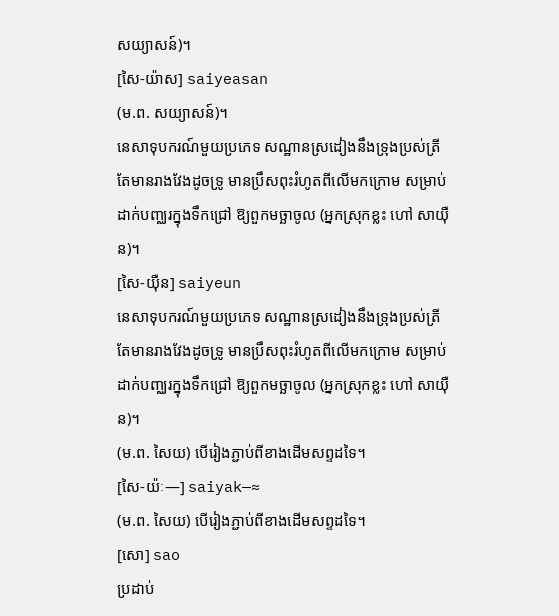សយ្យាសន៍)។
[សៃ-យ៉ាស] saiyeasan
(ម.ព. សយ្យាសន៍)។
នេសាទុបករណ៍មួយប្រភេទ សណ្ឋានស្រដៀងនឹងទ្រុងប្រស់ត្រី តែមានរាងវែងដូចទ្រូ មានប្រឹសពុះរំហូតពីលើមកក្រោម សម្រាប់ដាក់បញ្ឈរក្នុងទឹកជ្រៅ ឱ្យពួកមច្ឆាចូល (អ្នកស្រុកខ្លះ ហៅ សាយ៉ឺន)។
[សៃ-យ៉ឺន] saiyeun
នេសាទុបករណ៍មួយប្រភេទ សណ្ឋានស្រដៀងនឹងទ្រុងប្រស់ត្រី តែមានរាងវែងដូចទ្រូ មានប្រឹសពុះរំហូតពីលើមកក្រោម សម្រាប់ដាក់បញ្ឈរក្នុងទឹកជ្រៅ ឱ្យពួកមច្ឆាចូល (អ្នកស្រុកខ្លះ ហៅ សាយ៉ឺន)។
(ម.ព. សៃយ) បើរៀងភ្ជាប់ពីខាងដើមសព្ទដទៃ។
[សៃ-យ៉ៈ—] saiyak—≈
(ម.ព. សៃយ) បើរៀងភ្ជាប់ពីខាងដើមសព្ទដទៃ។
[សោ] sao
ប្រដាប់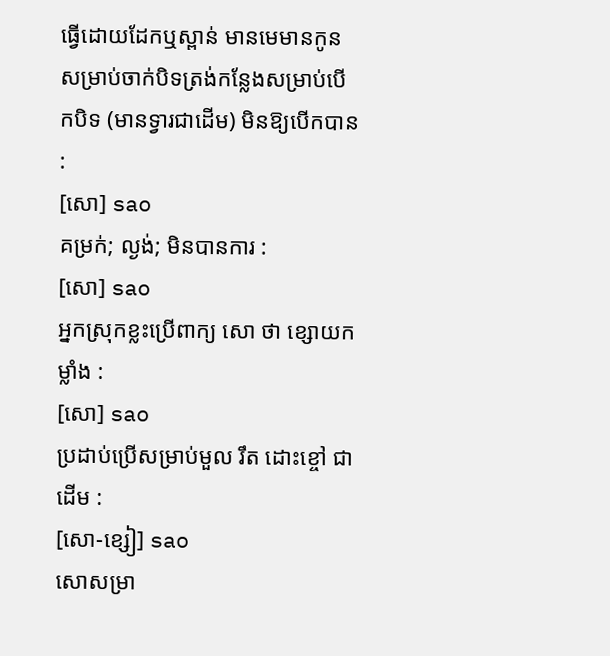ធ្វើដោយដែកឬស្ពាន់ មានមេមានកូនសម្រាប់ចាក់បិទត្រង់កន្លែងសម្រាប់បើកបិទ (មានទ្វារជាដើម) មិនឱ្យបើកបាន :
[សោ] sao
គម្រក់; ល្ងង់; មិនបានការ :
[សោ] sao
អ្នកស្រុកខ្លះប្រើពាក្យ សោ ថា ខ្សោយកម្លាំង :
[សោ] sao
ប្រដាប់ប្រើសម្រាប់មួល រឹត ដោះខ្ចៅ ជាដើម :
[សោ-ខ្សៀ] sao
សោសម្រា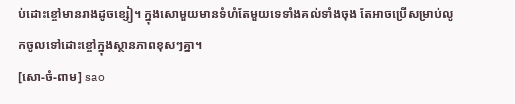ប់ដោះខ្ចៅមានរាងដូចខ្សៀ។ ក្នុងសោមួយមានទំហំតែមួយទេទាំងគល់ទាំងចុង តែអាចប្រើសម្រាប់លូកចូលទៅដោះខ្ចៅក្នុងស្ថានភាពខុសៗគ្នា។
[សោ-ចំ-ពាម] sao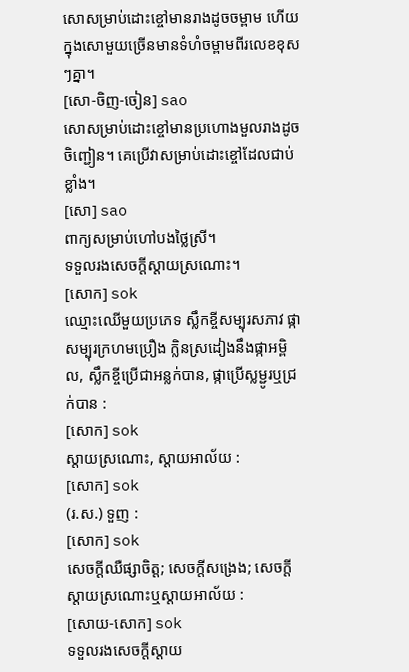សោសម្រាប់ដោះខ្ចៅមានរាងដូចចម្ពាម ហើយក្នុងសោមួយច្រើនមានទំហំចម្ពាមពីរលេខខុសៗគ្នា។
[សោ-ចិញ-ចៀន] sao
សោសម្រាប់ដោះខ្ចៅមានប្រហោងមួលរាងដូចចិញ្ជៀន។ គេប្រើវាសម្រាប់ដោះខ្ចៅដែលជាប់ខ្លាំង។
[សោ] sao
ពាក្យសម្រាប់ហៅបងថ្លៃស្រី។
ទទួលរងសេចក្ដីស្ដាយស្រណោះ។
[សោក] sok
ឈ្មោះឈើមួយប្រភេទ ស្លឹកខ្ចីសម្បុរសភាវ ផ្កាសម្បុរក្រហមប្រឿង ក្លិនស្រដៀងនឹងផ្កាអម្ពិល, ស្លឹកខ្ចីប្រើជាអន្លក់បាន, ផ្កាប្រើស្លម្ជូរឬជ្រក់បាន :
[សោក] sok
ស្ដាយស្រណោះ, ស្ដាយអាល័យ :
[សោក] sok
(រ.ស.) ទួញ :
[សោក] sok
សេចក្ដីឈឺផ្សាចិត្ត; សេចក្ដីសង្រេង; សេចក្ដីស្ដាយស្រណោះឬស្ដាយអាល័យ :
[សោយ-សោក] sok
ទទួលរងសេចក្ដីស្ដាយ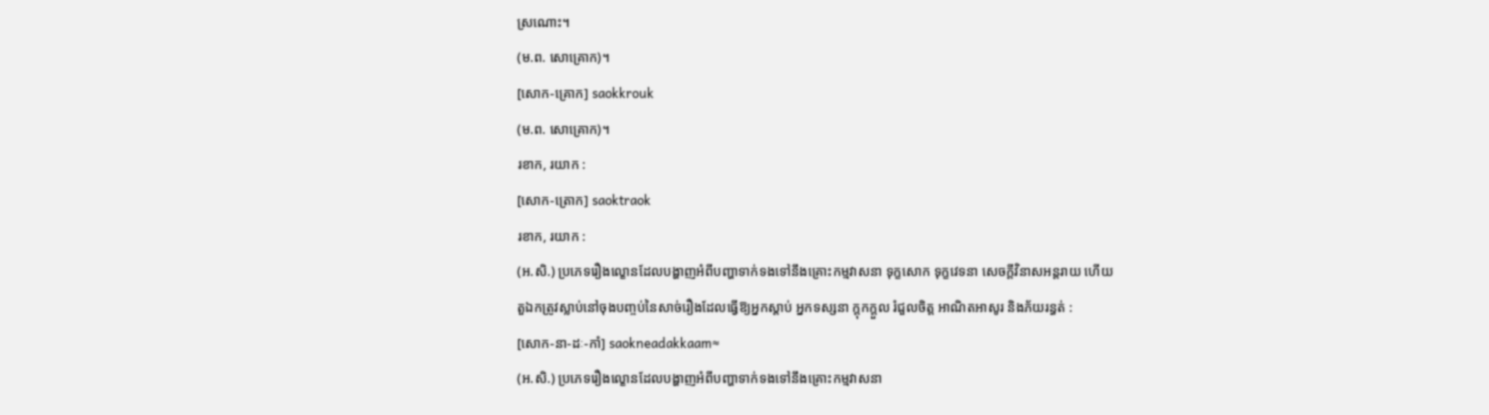ស្រណោះ។
(ម.ព. សោគ្រោក)។
[សោក-គ្រោក] saokkrouk
(ម.ព. សោគ្រោក)។
រខាក, រយាក :
[សោក-ត្រោក] saoktraok
រខាក, រយាក :
(អ.សិ.) ប្រភេទរឿងល្ខោនដែលបង្ហាញអំពីបញ្ហាទាក់ទងទៅនឹងគ្រោះកម្មវាសនា ទុក្ខសោក ទុក្ខវេទនា សេចក្ដីវិនាសអន្តរាយ ហើយតួឯកត្រូវស្លាប់នៅចុងបញ្ចប់នៃសាច់រឿងដែលធ្វើឱ្យអ្នកស្ដាប់ អ្នកទស្សនា ក្ដុកក្ដួល រំជួលចិត្ត អាណិតអាសូរ និងភ័យរន្ធត់ :
[សោក-នា-ដៈ-កាំ] saokneadakkaam≈
(អ.សិ.) ប្រភេទរឿងល្ខោនដែលបង្ហាញអំពីបញ្ហាទាក់ទងទៅនឹងគ្រោះកម្មវាសនា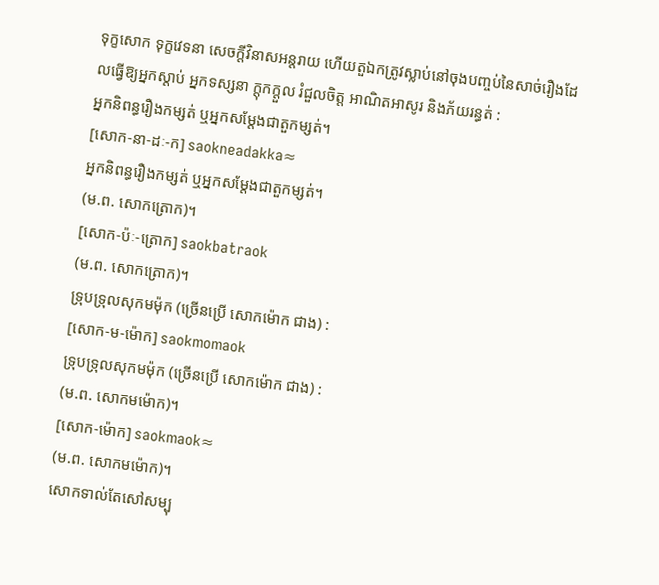ទុក្ខសោក ទុក្ខវេទនា សេចក្ដីវិនាសអន្តរាយ ហើយតួឯកត្រូវស្លាប់នៅចុងបញ្ចប់នៃសាច់រឿងដែលធ្វើឱ្យអ្នកស្ដាប់ អ្នកទស្សនា ក្ដុកក្ដួល រំជួលចិត្ត អាណិតអាសូរ និងភ័យរន្ធត់ :
អ្នកនិពន្ធរឿងកម្សត់ ឬអ្នកសម្ដែងជាតួកម្សត់។
[សោក-នា-ដៈ-ក] saokneadakka≈
អ្នកនិពន្ធរឿងកម្សត់ ឬអ្នកសម្ដែងជាតួកម្សត់។
(ម.ព. សោកត្រោក)។
[សោក-ប៉ៈ-ត្រោក] saokbatraok
(ម.ព. សោកត្រោក)។
ទ្រុបទ្រុលសុកមម៉ុក (ច្រើនប្រើ សោកម៉ោក ជាង) :
[សោក-ម-ម៉ោក] saokmomaok
ទ្រុបទ្រុលសុកមម៉ុក (ច្រើនប្រើ សោកម៉ោក ជាង) :
(ម.ព. សោកមម៉ោក)។
[សោក-ម៉ោក] saokmaok≈
(ម.ព. សោកមម៉ោក)។
សោកទាល់តែសៅសម្បុ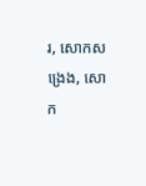រ, សោកសង្រេង, សោក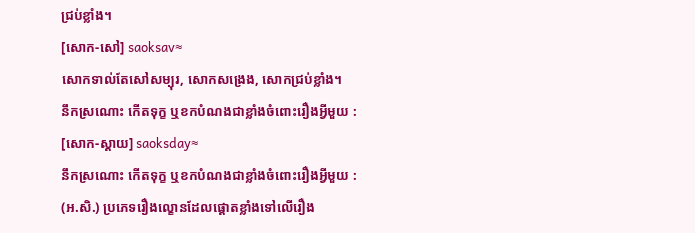ជ្រប់ខ្លាំង។
[សោក-សៅ] saoksav≈
សោកទាល់តែសៅសម្បុរ, សោកសង្រេង, សោកជ្រប់ខ្លាំង។
នឹកស្រណោះ កើតទុក្ខ ឬខកបំណងជាខ្លាំងចំពោះរឿងអ្វីមួយ :
[សោក-ស្ដាយ] saoksday≈
នឹកស្រណោះ កើតទុក្ខ ឬខកបំណងជាខ្លាំងចំពោះរឿងអ្វីមួយ :
(អ.សិ.) ប្រភេទរឿងល្ខោនដែលផ្ដោតខ្លាំងទៅលើរឿង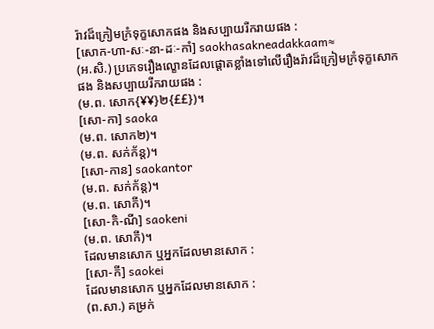រ៉ាវដ៏ក្រៀមក្រំទុក្ខសោកផង និងសប្បាយរីករាយផង :
[សោក-ហា-សៈ-នា-ដៈ-កាំ] saokhasakneadakkaam≈
(អ.សិ.) ប្រភេទរឿងល្ខោនដែលផ្ដោតខ្លាំងទៅលើរឿងរ៉ាវដ៏ក្រៀមក្រំទុក្ខសោកផង និងសប្បាយរីករាយផង :
(ម.ព. សោក{¥¥}២{££})។
[សោ-កា] saoka
(ម.ព. សោក២)។
(ម.ព. សក់ក័ន្ត)។
[សោ-កាន] saokantor
(ម.ព. សក់ក័ន្ត)។
(ម.ព. សោកី)។
[សោ-កិ-ណី] saokeni
(ម.ព. សោកី)។
ដែលមានសោក ឬអ្នកដែលមានសោក :
[សោ-កី] saokei
ដែលមានសោក ឬអ្នកដែលមានសោក :
(ព.សា.) គម្រក់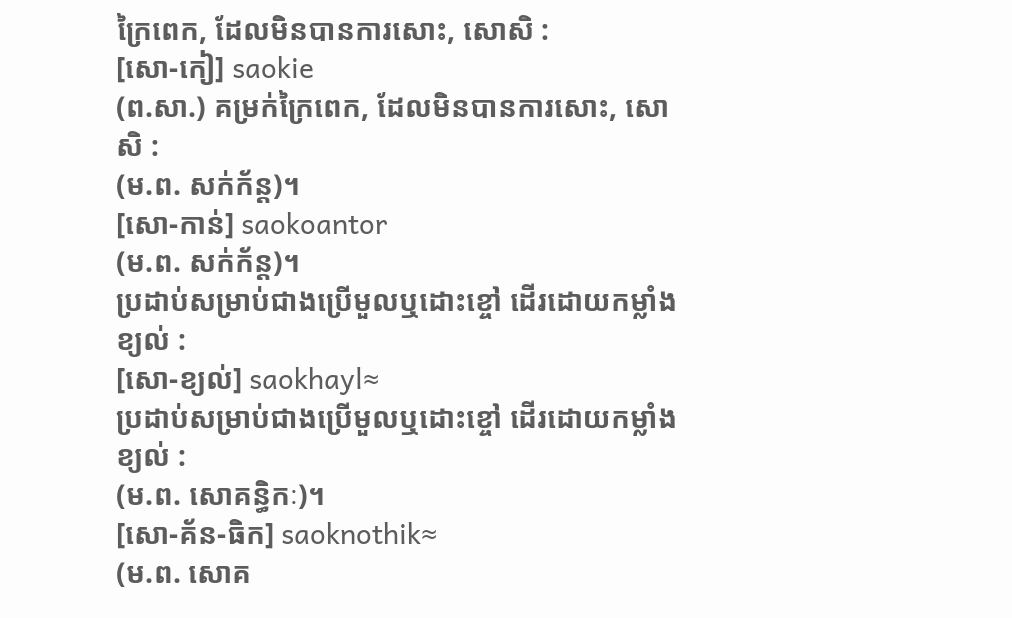ក្រៃពេក, ដែលមិនបានការសោះ, សោសិ :
[សោ-កៀ] saokie
(ព.សា.) គម្រក់ក្រៃពេក, ដែលមិនបានការសោះ, សោសិ :
(ម.ព. សក់ក័ន្ត)។
[សោ-កាន់] saokoantor
(ម.ព. សក់ក័ន្ត)។
ប្រដាប់សម្រាប់ជាងប្រើមួលឬដោះខ្ចៅ ដើរដោយកម្លាំងខ្យល់ :
[សោ-ខ្យល់] saokhayl≈
ប្រដាប់សម្រាប់ជាងប្រើមួលឬដោះខ្ចៅ ដើរដោយកម្លាំងខ្យល់ :
(ម.ព. សោគន្ធិកៈ)។
[សោ-គ័ន-ធិក] saoknothik≈
(ម.ព. សោគ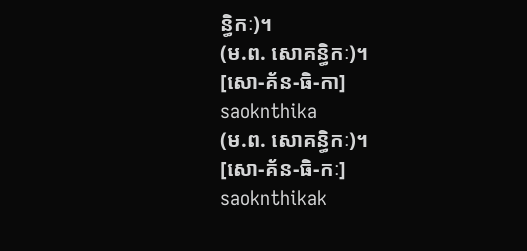ន្ធិកៈ)។
(ម.ព. សោគន្ធិកៈ)។
[សោ-គ័ន-ធិ-កា] saoknthika
(ម.ព. សោគន្ធិកៈ)។
[សោ-គ័ន-ធិ-កៈ] saoknthikak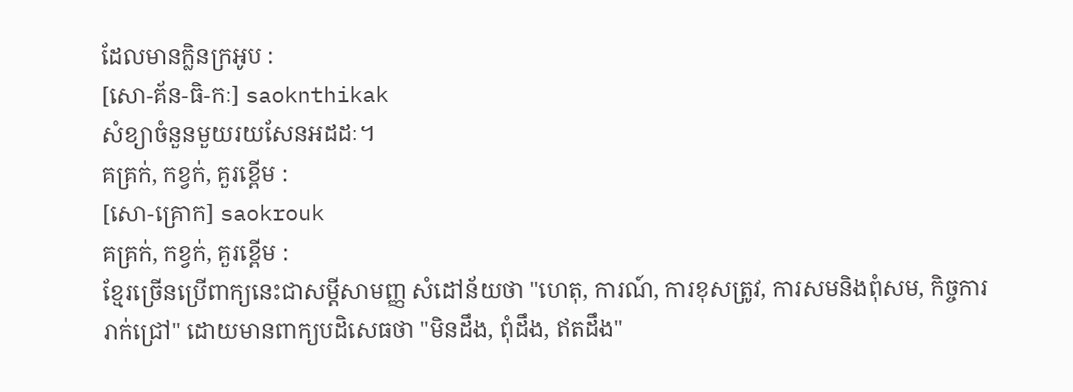ដែលមានក្លិនក្រអូប :
[សោ-គ័ន-ធិ-កៈ] saoknthikak
សំខ្យាចំនួនមួយរយសែនអដដៈ។
គគ្រក់, កខ្វក់, គួរខ្ពើម :
[សោ-គ្រោក] saokrouk
គគ្រក់, កខ្វក់, គួរខ្ពើម :
ខ្មែរច្រើនប្រើពាក្យនេះជាសម្ដីសាមញ្ញ សំដៅន័យថា "ហេតុ, ការណ៍, ការខុសត្រូវ, ការសមនិងពុំសម, កិច្ចការរាក់ជ្រៅ" ដោយមានពាក្យបដិសេធថា "មិនដឹង, ពុំដឹង, ឥតដឹង"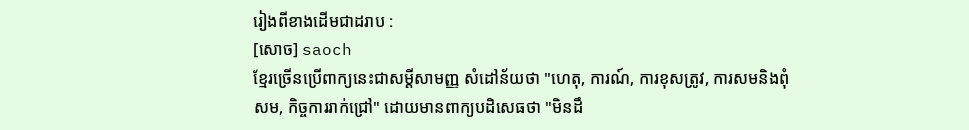រៀងពីខាងដើមជាដរាប :
[សោច] saoch
ខ្មែរច្រើនប្រើពាក្យនេះជាសម្ដីសាមញ្ញ សំដៅន័យថា "ហេតុ, ការណ៍, ការខុសត្រូវ, ការសមនិងពុំសម, កិច្ចការរាក់ជ្រៅ" ដោយមានពាក្យបដិសេធថា "មិនដឹ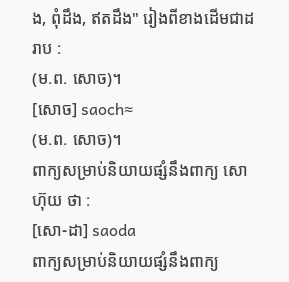ង, ពុំដឹង, ឥតដឹង" រៀងពីខាងដើមជាដរាប :
(ម.ព. សោច)។
[សោច] saoch≈
(ម.ព. សោច)។
ពាក្យសម្រាប់និយាយផ្សំនឹងពាក្យ សោហ៊ុយ ថា :
[សោ-ដា] saoda
ពាក្យសម្រាប់និយាយផ្សំនឹងពាក្យ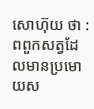សោហ៊ុយ ថា :
ពពួកសត្វដែលមានប្រមោយស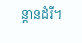ន្តានដំរី។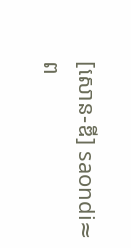[សោន-ឌី] saondi≈
ព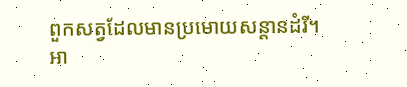ពួកសត្វដែលមានប្រមោយសន្តានដំរី។
អា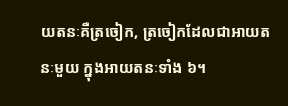យតនៈគឺត្រចៀក, ត្រចៀកដែលជាអាយតនៈមួយ ក្នុងអាយតនៈទាំង ៦។